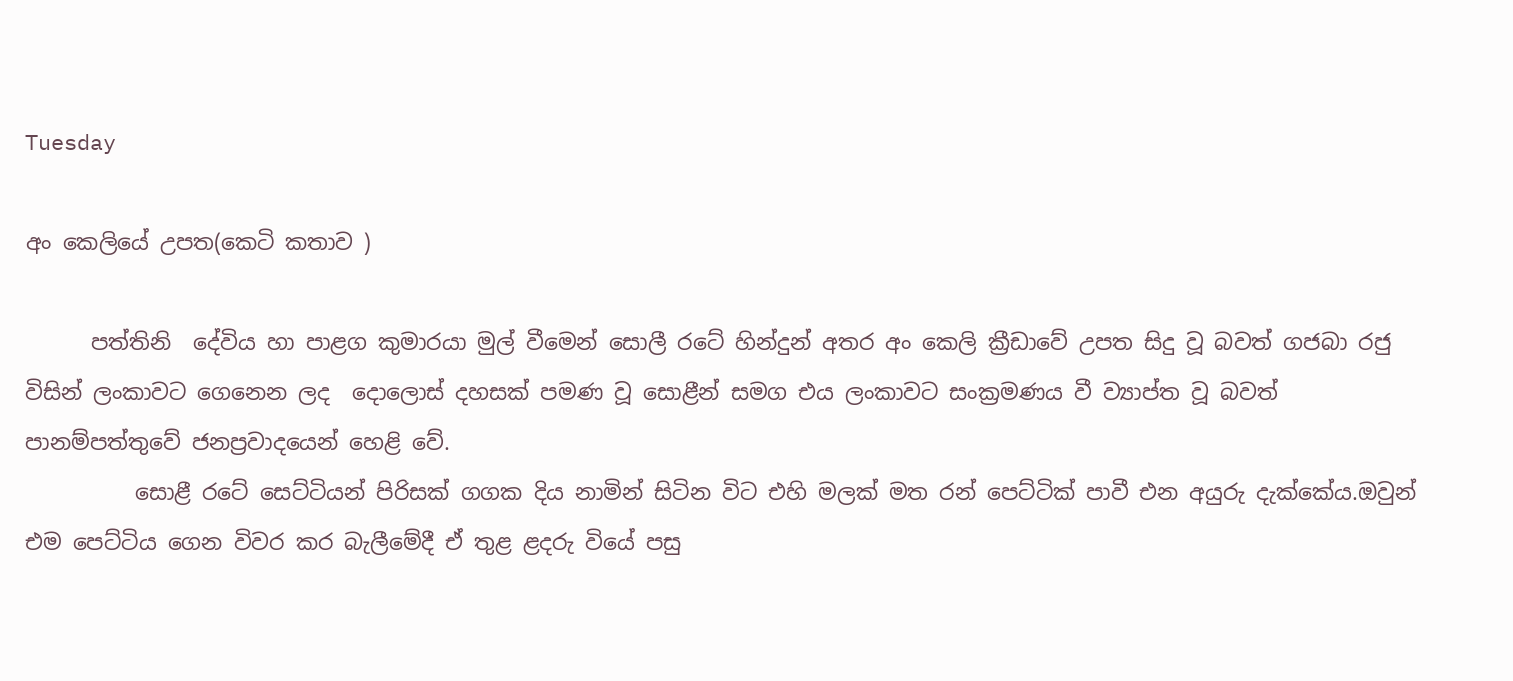Tuesday

අං කෙලියේ උපත(කෙටි කතාව )

      පත්තිනි  දේවිය හා පාළග කුමාරයා මුල් වීමෙන් සොලී රටේ හින්දුන් අතර අං කෙලි ක්‍රීඩාවේ උපත සිදු වූ බවත් ගජබා රජු විසින් ලංකාවට ගෙනෙන ලද  දොලොස් දහසක් පමණ වූ සොළීන් සමග එය ලංකාවට සංක්‍රමණය වී ව්‍යාප්ත වූ බවත් පානම්පත්තුවේ ජනප්‍රවාදයෙන් හෙළි වේ.
          සොළී රටේ සෙට්ටියන් පිරිසක් ගගක දිය නාමින් සිටින විට එහි මලක් මත රන් පෙට්ටික් පාවී එන අයුරු දැක්කේය.ඔවුන් එම පෙට්ටිය ගෙන විවර කර බැලීමේදී ඒ තුළ ළදරු වියේ පසු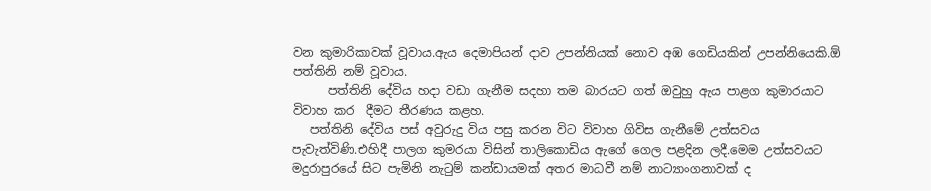වන කුමාරිකාවක් වූවාය.ඇය දෙමාපියන් දාව උපන්නියක් නොව අඹ ගෙඩියකින් උපන්නියෙකි.ඕ පත්තිනි නම් වූවාය.
      පත්තිනි දේවිය හදා වඩා ගැනීම සදහා තම බාරයට ගත් ඔවුහු ඇය පාළග කුමාරයාට විවාහ කර  දීමට තීරණය කළහ.
   පත්තිනි දේවිය පස් අවුරුදු විය පසු කරන විට විවාහ ගිවිස ගැනීමේ උත්සවය පැවැත්විණි.එහිදී පාලග කුමරයා විසින් තාලිකොඩිය ඇගේ ගෙල පළදින ලදී.මෙම උත්සවයට මදුරාපුරයේ සිට පැමිනි නැටුම් කන්ඩායමක් අතර මාධවී නම් නාට්‍යාංගනාවක් ද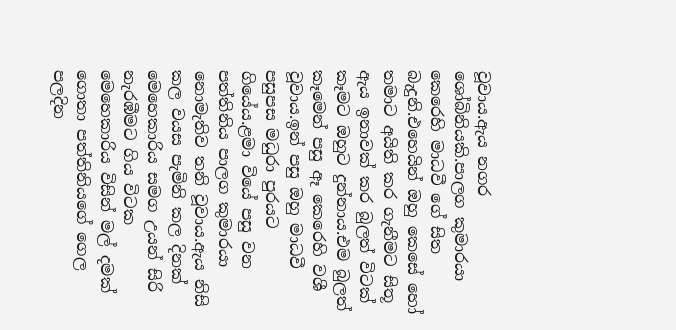වූවාය.ඇය නගර ශෝබිනියකි.පාලග කුමාරයා කෙරෙහි මාධවී ගේ සිත බැදුනි.එහෙයින් ඔහු කෙසේ හෝ තමාට අයිති කර ගැනීමට සිතූ ඇය ඉනාවක් කර බුලත් විටක් කෑමට ඔහුට දුන්නාය.එම බුලත් කෑමෙන් පසු ඈ කෙරෙහි වශී වූවාය.ඉන් පසු ඔහු මාධවී පසුපස මධුරා පුරයට ගියේය.ළමා වියේ පසු වන පත්තිනිය පාලග කුමාරයා නොමැතිව තනි වූවාය.ඇය නිසි කල වයස පැමිනි කල දිනක් මෙහෙකාරිය සමග උයන් සිරි නැරඹීමට ගිය විටක මෙහෙකාරිය විසින් මල් දමක් ගොතා පත්තිනියගේ ගෙල පලදින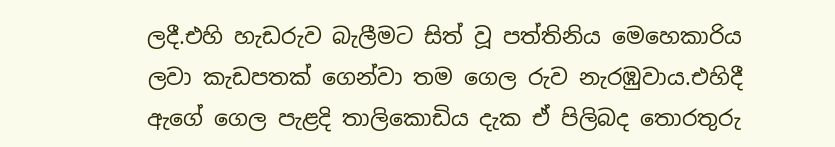ලදී.එහි හැඩරුව බැලීමට සිත් වූ පත්තිනිය මෙහෙකාරිය ලවා කැඩපතක් ගෙන්වා තම ගෙල රුව නැරඹුවාය.එහිදී ඇගේ ගෙල පැළදි තාලිකොඩිය දැක ඒ පිලිබද තොරතුරු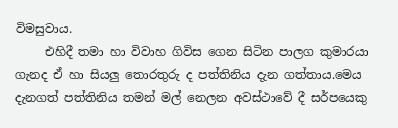විමසුවාය.
     එහිදී තමා හා විවාහ ගිවිස ගෙන සිටින පාලග කුමාරයා ගැනද ඒ හා සියලු තොරතුරු ද පත්තිනිය දැන ගත්තාය.මෙය දැනගත් පත්තිනිය තමන් මල් නෙලන අවස්ථාවේ දී සර්පයෙකු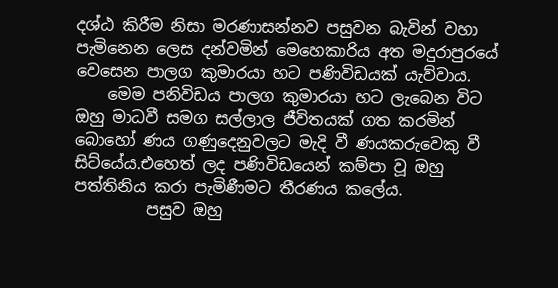දශ්ඨ කිරීම නිසා මරණාසන්නව පසුවන බැවින් වහා පැමිනෙන ලෙස දන්වමින් මෙහෙකාරිය අත මදුරාපුරයේ වෙසෙන පාලග කුමාරයා හට පණිවිඩයක් යැව්වාය.
    මෙම පනිවිඩය පාලග කුමාරයා හට ලැබෙන විට ඔහු මාධවී සමග සල්ලාල ජීවිතයක් ගත කරමින් බොහෝ ණය ගණුදෙනුවලට මැදි වී ණයකරුවෙකු වී සිට්යේය.එහෙත් ලද පණිවිඩයෙන් කම්පා වූ ඔහු පත්තිනිය කරා පැමිණීමට තීරණය කලේය.
         පසුව ඔහු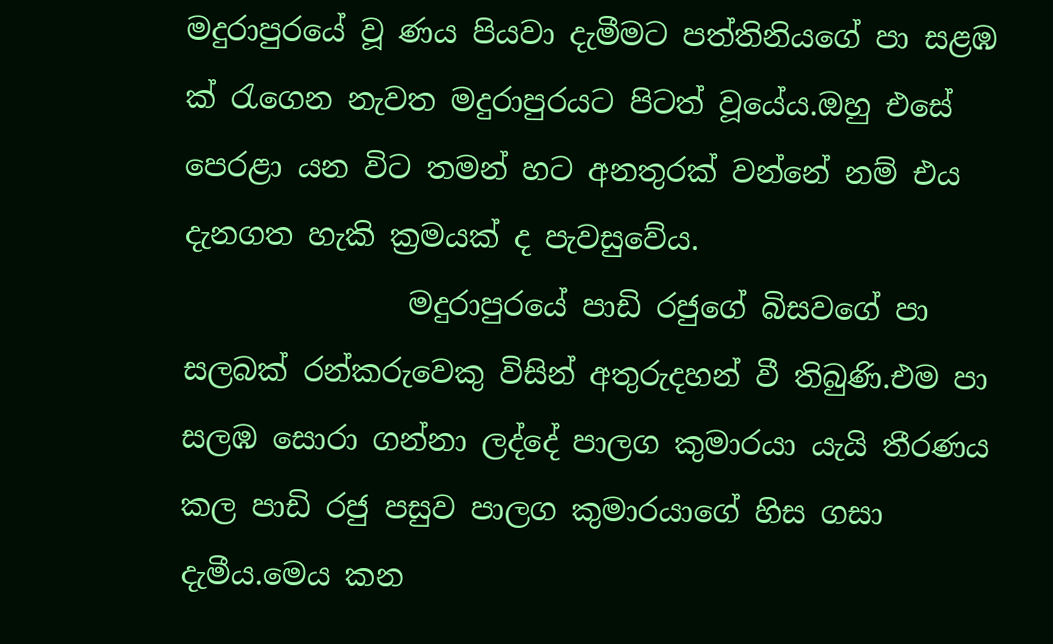මදුරාපුරයේ වූ ණය පියවා දැමීමට පත්තිනියගේ පා සළඹ  ක් රැගෙන නැවත මදුරාපුරයට පිටත් වූයේය.ඔහු එසේ පෙරළා යන විට තමන් හට අනතුරක් වන්නේ නම් එය දැනගත හැකි ක්‍රමයක් ද පැවසුවේය.
               මදුරාපුරයේ පාඩි රජුගේ බිසවගේ පා සලබක් රන්කරුවෙකු විසින් අතුරුදහන් වී තිබුණි.එම පා සලඹ සොරා ගන්නා ලද්දේ පාලග කුමාරයා යැයි තීරණය කල පාඩි රජු පසුව පාලග කුමාරයාගේ හිස ගසා දැමීය.මෙය කන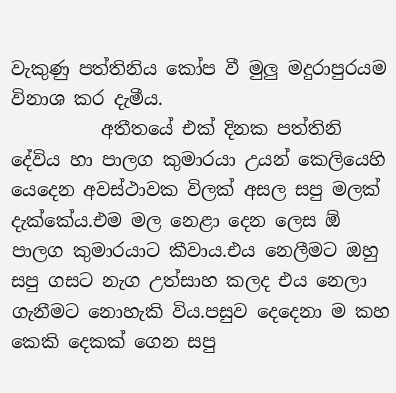වැකුණු පත්තිනිය කෝප වී මුලු මදුරාපුරයම විනාශ කර දැමීය.
          අතීතයේ එක් දිනක පත්තිනි දේවිය හා පාලග කුමාරයා උයන් කෙලියෙහි යෙදෙන අවස්ථාවක විලක් අසල සපු මලක් දැක්කේය.එම මල නෙළා දෙන ලෙස ඕ පාලග කුමාරයාට කීවාය.එය නෙලීමට ඔහු සපු ගසට නැග උත්සාහ කලද එය නෙලා ගැනීමට නොහැකි විය.පසුව දෙදෙනා ම කහ කෙකි දෙකක් ගෙන සපු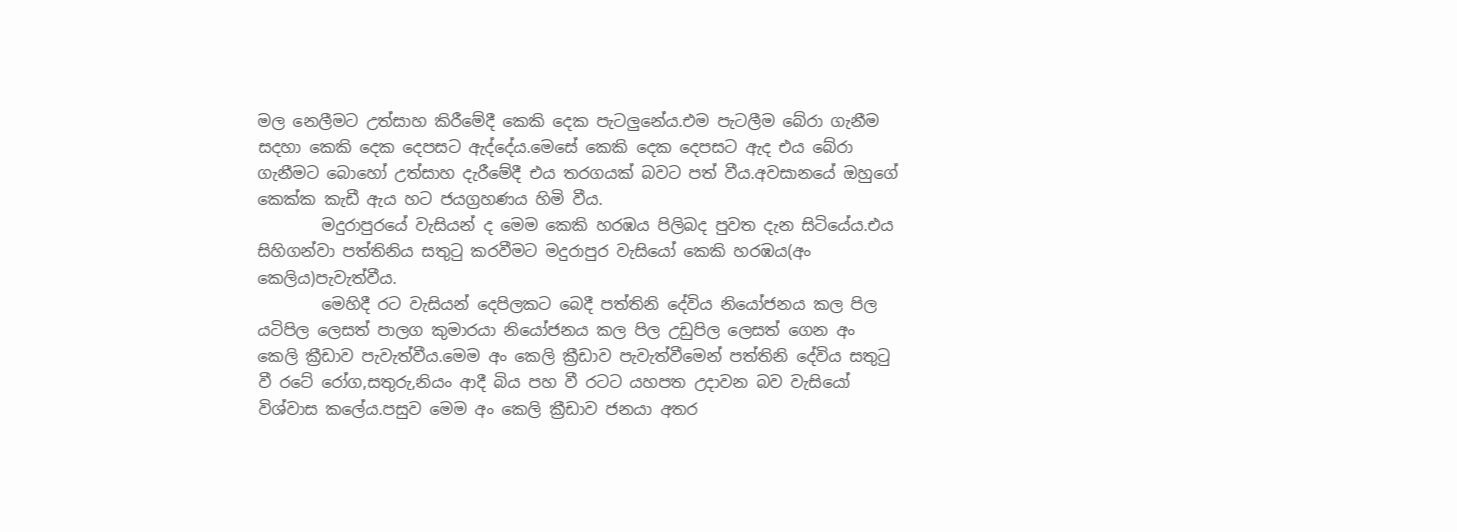මල නෙලීමට උත්සාහ කිරීමේදී කෙකි දෙක පැටලුනේය.එම පැටලීම බේරා ගැනීම සදහා කෙකි දෙක දෙපසට ඇද්දේය.මෙසේ කෙකි දෙක දෙපසට ඇද එය බේරා ගැනීමට බොහෝ උත්සාහ දැරීමේදී එය තරගයක් බවට පත් වීය.අවසානයේ ඔහුගේ කෙක්ක කැඩී ඇය හට ජයග්‍රහණය හිමි වීය.
        මදුරාපුරයේ වැසියන් ද මෙම කෙකි හරඹය පිලිබද පුවත දැන සිටියේය.එය සිහිගන්වා පත්තිනිය සතුටු කරවීමට මදුරාපුර වැසියෝ කෙකි හරඹය(අං කෙලිය)පැවැත්වීය.
        මෙහිදී රට වැසියන් දෙපිලකට බෙදී පත්තිනි දේවිය නියෝජනය කල පිල යටිපිල ලෙසත් පාලග කුමාරයා නියෝජනය කල පිල උඩුපිල ලෙසත් ගෙන අං කෙලි ක්‍රීඩාව පැවැත්වීය.මෙම අං කෙලි ක්‍රීඩාව පැවැත්වීමෙන් පත්තිනි දේවිය සතුටු වී රටේ රෝග,සතුරු,නියං ආදී බිය පහ වී රටට යහපත උදාවන බව වැසියෝ විශ්වාස කලේය.පසුව මෙම අං කෙලි ක්‍රීඩාව ජනයා අතර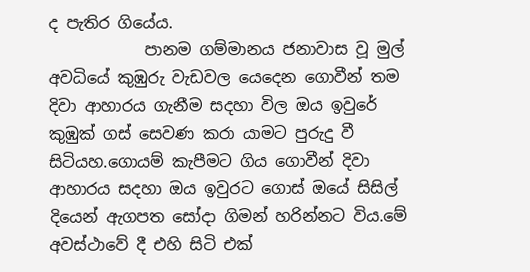ද පැතිර ගියේය.
            පානම ගම්මානය ජනාවාස වූ මුල් අවධියේ කුඹුරු වැඩවල යෙදෙන ගොවීන් තම දිවා ආහාරය ගැනීම සදහා විල ඔය ඉවුරේ කුඹුක් ගස් සෙවණ කරා යාමට පුරුදු වී සිටියහ.ගොයම් කැපීමට ගිය ගොවීන් දිවා ආහාරය සදහා ඔය ඉවුරට ගොස් ඔයේ සිසිල් දියෙන් ඇගපත සෝදා ගිමන් හරින්නට විය.මේ අවස්ථාවේ දී එහි සිටි එක්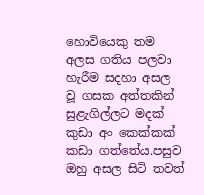හොවියෙකු තම අලස ගතිය පලවා හැරීම සදහා අසල වූ ගසක අත්තකින් සුළැගිල්ලට මදක් කුඩා අං කෙක්කක් කඩා ගත්තේය.පසුව ඔහු අසල සිටි තවත්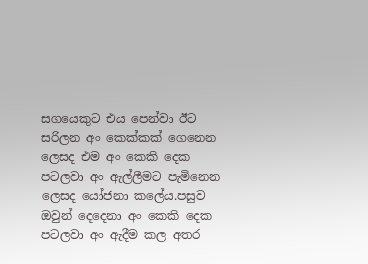සගයෙකුට එය පෙන්වා ඊට සරිලන අං කෙක්කක් ගෙනෙන ලෙසද එම අං කෙකි දෙක පටලවා අං ඇල්ලීමට පැමිනෙන ලෙසද යෝජනා කලේය.පසුව ඔවුන් දෙදෙනා අං කෙකි දෙක පටලවා අං ඇදීම කල අතර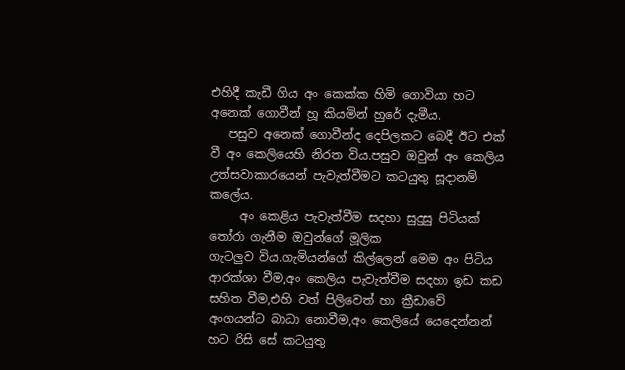එහිදී කැඩී ගිය අං කෙක්ක හිමි ගොවියා හට අනෙක් ගොවීන් හූ කියමින් හුරේ දැමීය.
   පසුව අනෙක් ගොවීන්ද දෙපිලකට බෙදී ඊට එක් වී අං කෙලියෙහි නිරත විය.පසුව ඔවුන් අං කෙලිය උත්සවාකාරයෙන් පැවැත්වීමට කටයුතු සූදානම් කලේය.
     අං කෙළිය පැවැත්වීම සදහා සුදුසු පිටියක් තෝරා ගැනීම ඔවුන්ගේ මූලික
ගැටලුව විය.ගැමියන්ගේ කිල්ලෙන් මෙම අං පිටිය ආරක්ශා වීම,අං කෙලිය පැවැත්වීම සදහා ඉඩ කඩ සහිත වීම,එහි වත් පිලිවෙත් හා ක්‍රීඩාවේ අංගයන්ට බාධා නොවීම,අං කෙලියේ යෙදෙන්නන් හට රිසි සේ කටයුතු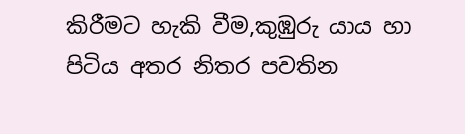කිරීමට හැකි වීම,කුඹුරු යාය හා පිටිය අතර නිතර පවතින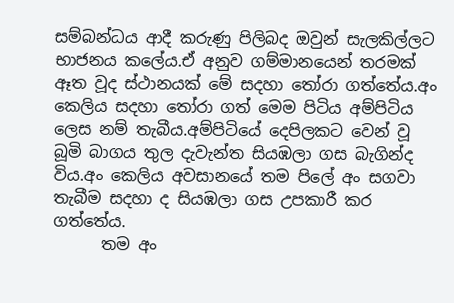සම්බන්ධය ආදී කරුණු පිලිබද ඔවුන් සැලකිල්ලට භාජනය කලේය.ඒ අනුව ගම්මානයෙන් තරමක් ඈත වූද ස්ථානයක් මේ සදහා තෝරා ගත්තේය.අං කෙලිය සදහා තෝරා ගත් මෙම පිටිය අම්පිටිය ලෙස නම් තැබීය.අම්පිටියේ දෙපිලකට වෙන් වූ බූමි බාගය තුල දැවැන්ත සියඹලා ගස බැගින්ද විය.අං කෙලිය අවසානයේ තම පිලේ අං සගවා තැබීම සදහා ද සියඹලා ගස උපකාරී කර ගත්තේය.
      තම අං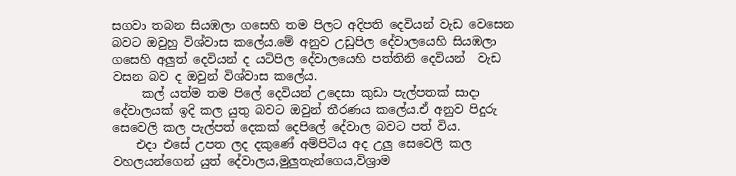සගවා තබන සියඹලා ගසෙහි තම පිලට අදිපති දෙවියන් වැඩ වෙසෙන බවට ඔවුහු විශ්වාස කලේය.මේ අනුව උඩුපිල දේවාලයෙහි සියඹලා ගසෙහි අලුත් දෙවියන් ද යටිපිල දේවාලයෙහි පත්තිනි දෙවියන්  වැඩ වසන බව ද ඔවුන් විශ්වාස කලේය.
     කල් යත්ම තම පිලේ දෙවියන් උදෙසා කුඩා පැල්පතක් සාදා දේවාලයක් ඉදි කල යුතු බවට ඔවුන් තීරණය කලේය.ඒ අනුව පිදුරු සෙවෙලි කල පැල්පත් දෙකක් දෙපිලේ දේවාල බවට පත් විය.
    එදා එසේ උපත ලද දකුණේ අම්පිටිය අද උලු සෙවෙලි කල වහලයන්ගෙන් යුත් දේවාලය,මුලුතැන්ගෙය,විශ්‍රාම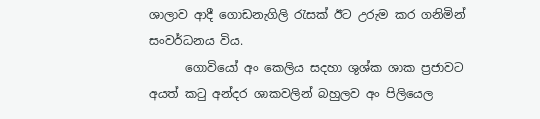ශාලාව ආදී ගොඩනැගිලි රැසක් ඊට උරුම කර ගනිමින් සංවර්ධනය විය.
      ගොවියෝ අං කෙලිය සදහා ශුශ්ක ශාක ප්‍රජාවට අයත් කටු අන්දර ශාකවලින් බහුලව අං පිලියෙල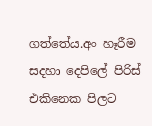ගත්තේය.අං හෑරීම සදහා දෙපිලේ පිරිස් එකිනෙක පිලට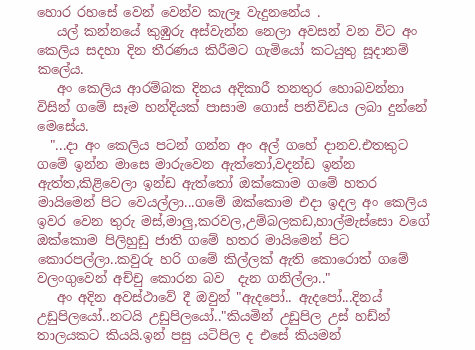හොර රහසේ වෙන් වෙන්ව කැලෑ වැදුනනේය .
   යල් කන්නයේ කුඹුරු අස්වැන්න නෙලා අවසන් වන විට අං කෙලිය සදහා දින තීරණය කිරීමට ගැමියෝ කටයුතු සූදානම් කලේය.
   අං කෙලිය ආරම්බක දිනය අදිකාරී තනතුර හොබවන්නා විසින් ගමේ සෑම හන්දියක් පාසාම ගොස් පනිවිඩය ලබා දුන්නේ මෙසේය.
  "...දා අං කෙලිය පටන් ගන්න අං අල් ගහේ දානව.එතකුට ගමේ ඉන්න මාසෙ මාරුවෙන ඇත්තෝ,වදන්ඩ ඉන්න ඇත්ත,කිළිවෙලා ඉන්ඩ ඇත්තෝ ඔක්කොම ගමේ හතර මායිමෙන් පිට වෙයල්ලා...ගමේ ඔක්කොම එදා ඉදල අං කෙලිය ඉවර වෙන තුරු මස්,මාලු,කරවල,උම්බලකඩ,හාල්මැස්සො වගේ ඔක්කොම පිලිහුඩු ජාති ගමේ හතර මායිමෙන් පිට කොරපල්ලා..කවුරු හරි ගමේ කිල්ලක් ඇති කොරොත් ගමේ වලංගුවෙන් අච්චු කොරන බව  දැන ගනිල්ලා.."
   අං අදින අවස්ථාවේ දී ඔවුන් "ඇදපෝ.. ඇදපෝ...දිනය් උඩුපිලයෝ..නටයි උඩුපිලයෝ.."කියමින් උඩුපිල උස් හඩ්න් තාලයකට කියයි.ඉන් පසු යටිපිල ද එසේ කියමන්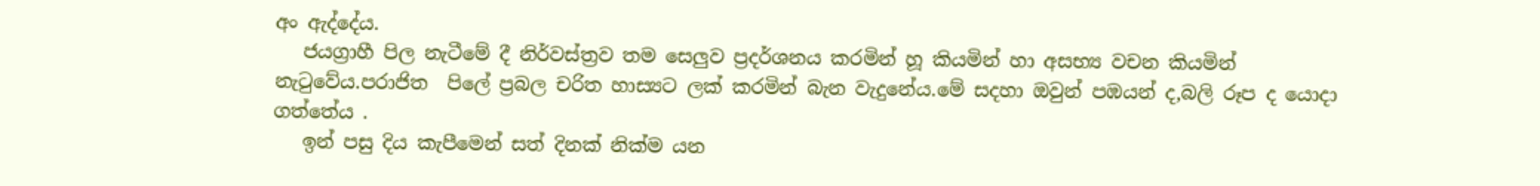අං ඇද්දේය.
   ජයග්‍රාහී පිල නැටීමේ දී නිර්වස්ත්‍රව තම සෙලුව ප්‍රදර්ශනය කරමින් හූ කියමින් හා අසභ්‍ය වචන කියමින් නැටුවේය.පරාජිත  පිලේ ප්‍රබල චරිත හාස්‍යට ලක් කරමින් බැන වැදුනේය.මේ සදහා ඔවුන් පඹයන් ද,බලි රූප ද යොදා ගත්තේය .
   ඉන් පසු දිය කැපීමෙන් සත් දිනක් නික්ම යන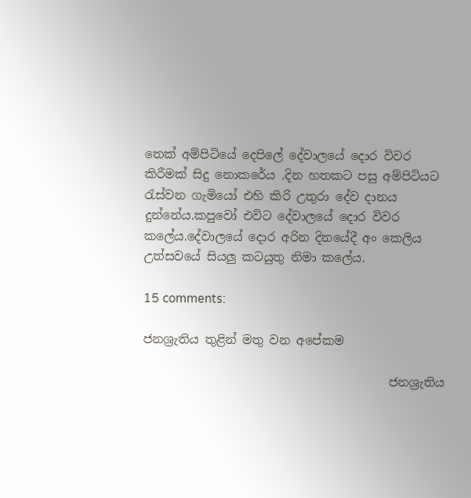තෙක් අම්පිටියේ දෙපිලේ දේවාලයේ දොර විවර කිරීමක් සිදු නොකරේය .දින හතකට පසු අම්පිටියට රැස්වන ගැමියෝ එහි කිරි උතුරා දේව දානය දුන්නේය.කපුවෝ එවිට දේවාලයේ දොර විවර කලේය.දේවාලයේ දොර අරින දිනයේදී අං කෙලිය උත්සවයේ සියලු කටයුතු නිමා කලේය.

15 comments:

ජනශ්‍රැතිය තුළින් මතු වන අපේකම

                                         ජනශ්‍රැතිය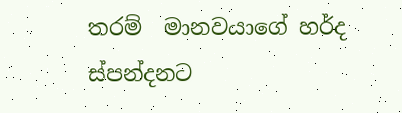තරම්  මානවයාගේ හර්ද  ස්පන්දනට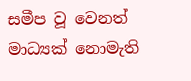සමීප වූ වෙනත් මාධ්‍යක් නොමැති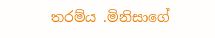තරම්ය .මිනිසාගේ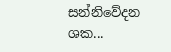සන්නිවේදන ශක...